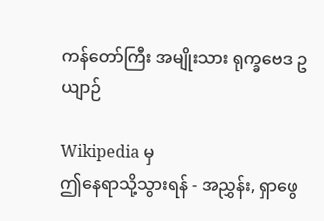ကန်တော်ကြီး အမျိုးသား ရုက္ခဗေဒ ဥယျာဉ်

Wikipedia မှ
ဤနေရာသို့သွားရန် - အညွှန်း, ရှာဖွေ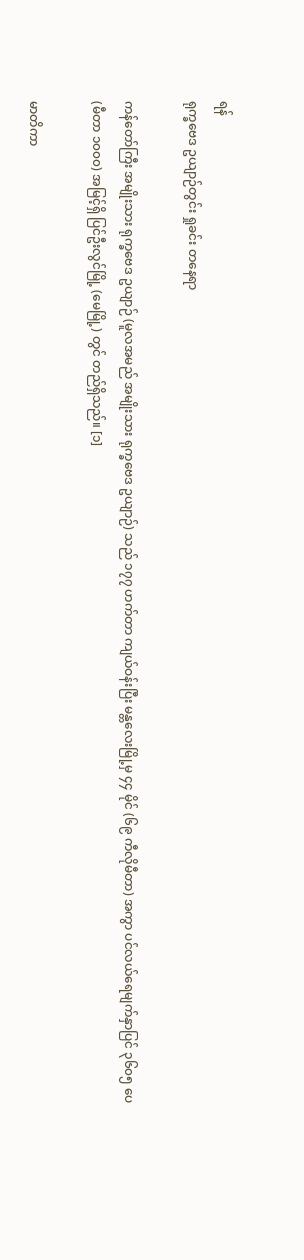ရန်
ရုက္ခဗေဒ ဥယျာဉ်တွင်း ရှုခင်း တနေရာ

ကန်တော်ကြီး အမျိုးသား ရုက္ခဗေဒ ဥယျာဉ် (မူလအမည် အမျိုးသား ရုက္ခဗေဒ ဥယျာဉ်) သည် ၁၇၇ ဟက်တာ ကျယ်ဝန်းပြီး မန္တလေးမြို့မှ ၄၄ မိုင် (၆၉ ကီလိုမီတာ) အကွာ ပင်လယ်ရေမျက်နှာပြင် ၃၆၀၅ ပေ (မီတာ ၁၀၀၀) အမြင့်ရှိ ပြင်ဦးလွင်မြို့ (မေမြို့) တွင် တည်ရှိသည်။ [၁]

မာတိကာ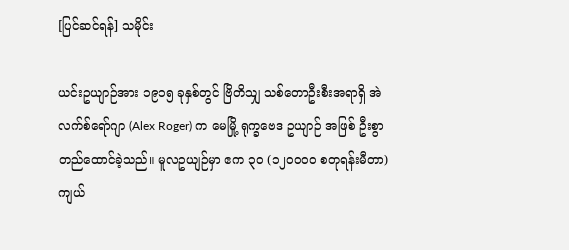[ပြင်ဆင်ရန်] သမိုင်း

ယင်းဥယျာဉ်အား ၁၉၁၅ ခုနှစ်တွင် ဗြိတိသျှ သစ်တောဦးစီးအရာရှိ အဲလက်စ်ရော်ဂျာ (Alex Roger) က မေမြို့ ရုက္ခဗေဒ ဥယျာဉ် အဖြစ် ဦးစွာ တည်ထောင်ခဲ့သည်။ မူလဥယျဉ်မှာ ဧက ၃၀ (၁၂၀၀၀၀ စတုရန်းမီတာ) ကျယ်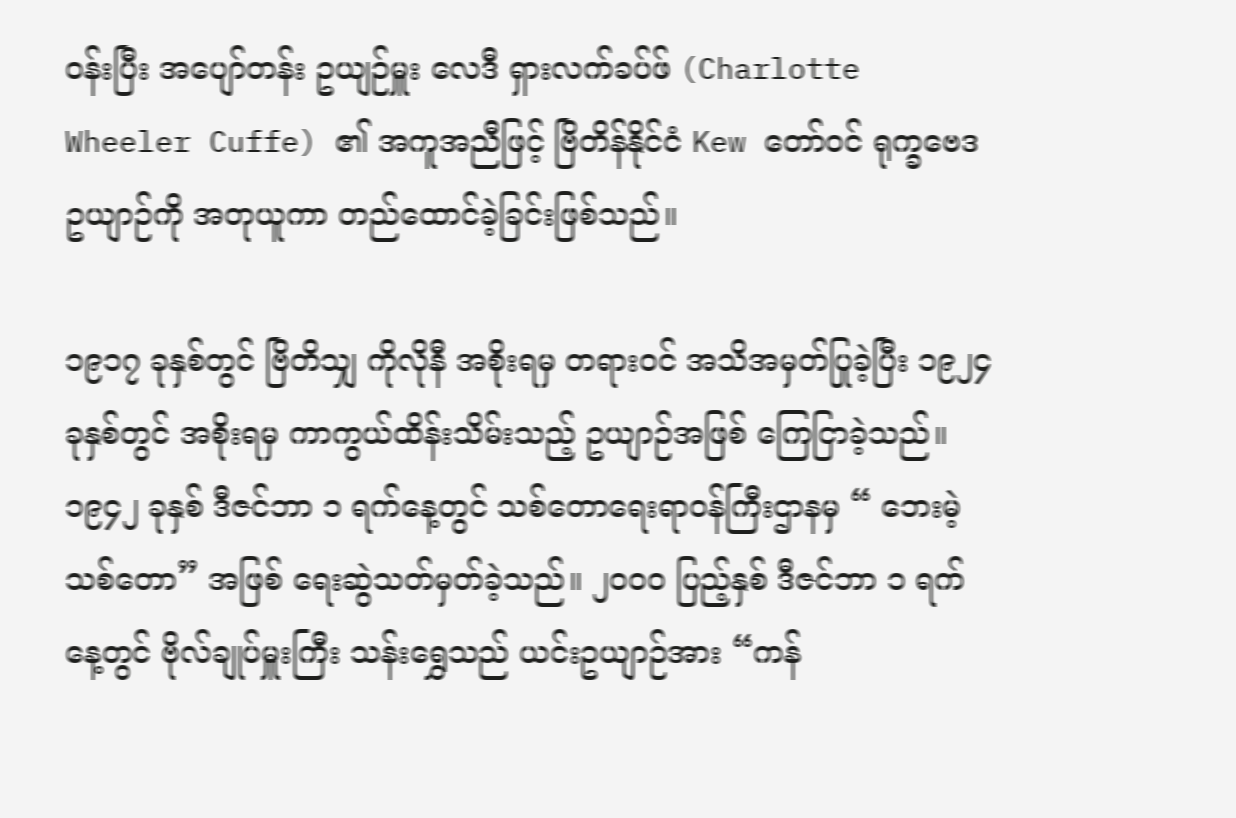ဝန်းပြီး အပျော်တန်း ဥယျဉ်မှူး လေဒီ ရှားလက်ခပ်ဖ် (Charlotte Wheeler Cuffe) ၏ အကူအညီဖြင့် ဗြိတိန်နိုင်ငံ Kew တော်ဝင် ရုက္ခဗေဒ ဥယျာဉ်ကို အတုယူကာ တည်ထောင်ခဲ့ခြင်းဖြစ်သည်။

၁၉၁၇ ခုနှစ်တွင် ဗြိတိသျှ ကိုလိုနီ အစိုးရမှ တရားဝင် အသိအမှတ်ပြုခဲ့ပြီး ၁၉၂၄ ခုနှစ်တွင် အစိုးရမှ ကာကွယ်ထိန်းသိမ်းသည့် ဥယျာဉ်အဖြစ် ကြေငြာခဲ့သည်။ ၁၉၄၂ ခုနှစ် ဒီဇင်ဘာ ၁ ရက်နေ့တွင် သစ်တောရေးရာဝန်ကြီးဌာနမှ “ ဘေးမဲ့သစ်တော” အဖြစ် ရေးဆွဲသတ်မှတ်ခဲ့သည်။ ၂၀၀၀ ပြည့်နှစ် ဒီဇင်ဘာ ၁ ရက်နေ့တွင် ဗိုလ်ချုပ်မှူးကြီး သန်းရွှေသည် ယင်းဥယျာဉ်အား “ကန်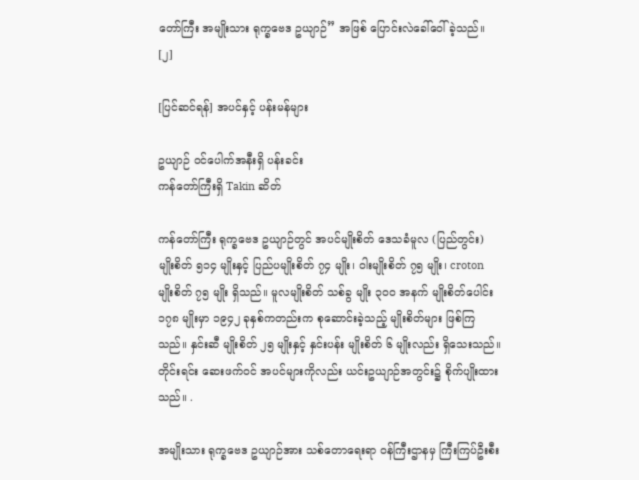တော်ကြီး အမျိုးသား ရုက္ခဗေဒ ဥယျာဉ်” အဖြစ် ပြောင်းလဲခေါ်ဝေါ်ခဲ့သည်။ [၂]

[ပြင်ဆင်ရန်] အပင်နှင့် ပန်းမန်များ

ဥယျာဉ် ဝင်ပေါက်အနီးရှိ ပန်းခင်း
ကန်တော်ကြီးရှိ Takin ဆိတ်

ကန်တော်ကြီး ရုက္ခဗေဒ ဥယျာဉ်တွင် အပင်မျိုးစိတ် ဒေသခံမူလ (ပြည်တွင်း) မျိုးစိတ် ၅၁၄ မျိုးနှင့် ပြည်ပမျိုးစိတ် ၇၄ မျိုး၊ ဝါးမျိုးစိတ် ၇၅ မျိုး၊ croton မျိုးစိတ် ၇၅ မျိုး ရှိသည်။ မူလမျိုးစိတ် သစ်ခွ မျိုး ၃၀၀ အနက် မျိုးစိတ်ပေါင်း ၁၇၈ မျိုးမှာ ၁၉၄၂ ခုနှစ်ကတည်းက စုဆောင်းခဲ့သည့် မျိုးစိတ်များ ဖြစ်ကြသည်။ နှင်းဆီ မျိုးစိတ် ၂၅ မျိုးနှင့် နှင်းပန်း မျိုးစိတ် ၆ မျိုးလည်း ရှိသေးသည်။ တိုင်းရင်း ဆေးဖက်ဝင် အပင်များကိုလည်း ယင်းဥယျာဉ်အတွင်း၌ စိုက်ပျိုးထားသည်။ .

အမျိုးသား ရုက္ခဗေဒ ဥယျာဉ်အား သစ်တောရေးရာ ဝန်ကြီးဌာနမှ ကြီးကြပ်ဦးစီး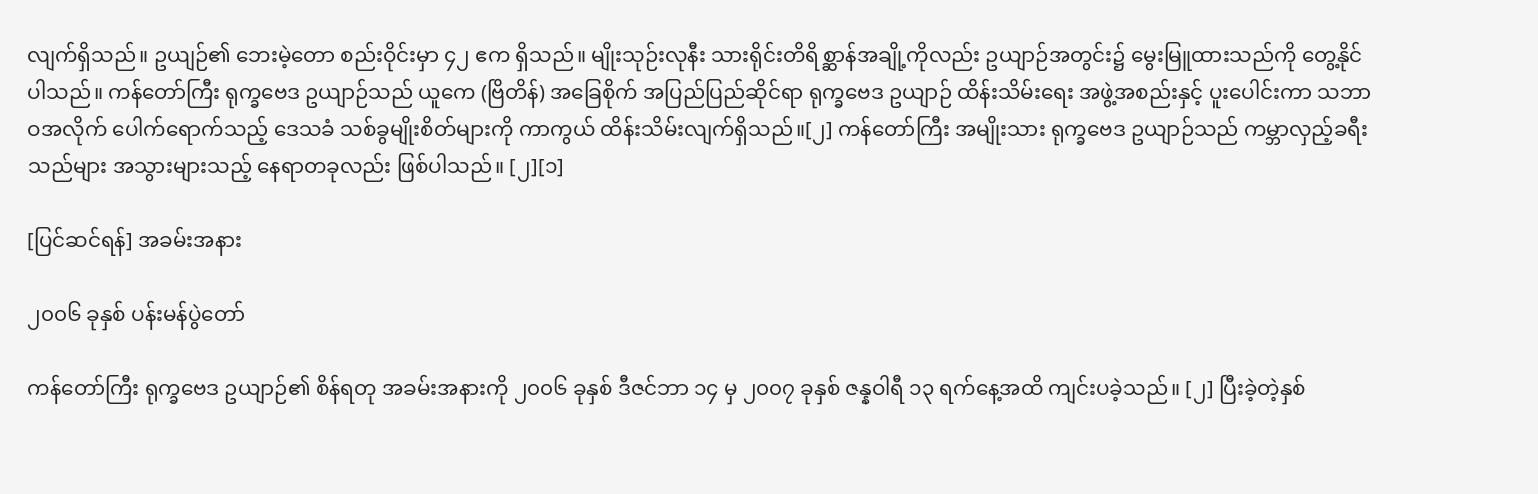လျက်ရှိသည်။ ဥယျဉ်၏ ဘေးမဲ့တော စည်းဝိုင်းမှာ ၄၂ ဧက ရှိသည်။ မျိုးသုဉ်းလုနီး သားရိုင်းတိရိစ္ဆာန်အချို့ကိုလည်း ဥယျာဉ်အတွင်း၌ မွေးမြူထားသည်ကို တွေ့နိုင်ပါသည်။ ကန်တော်ကြီး ရုက္ခဗေဒ ဥယျာဉ်သည် ယူကေ (ဗြိတိန်) အခြေစိုက် အပြည်ပြည်ဆိုင်ရာ ရုက္ခဗေဒ ဥယျာဉ် ထိန်းသိမ်းရေး အဖွဲ့အစည်းနှင့် ပူးပေါင်းကာ သဘာဝအလိုက် ပေါက်ရောက်သည့် ဒေသခံ သစ်ခွမျိုးစိတ်များကို ကာကွယ် ထိန်းသိမ်းလျက်ရှိသည်။[၂] ကန်တော်ကြီး အမျိုးသား ရုက္ခဗေဒ ဥယျာဉ်သည် ကမ္ဘာလှည့်ခရီးသည်များ အသွားများသည့် နေရာတခုလည်း ဖြစ်ပါသည်။ [၂][၁]

[ပြင်ဆင်ရန်] အခမ်းအနား

၂၀၀၆ ခုနှစ် ပန်းမန်ပွဲတော်

ကန်တော်ကြီး ရုက္ခဗေဒ ဥယျာဉ်၏ စိန်ရတု အခမ်းအနားကို ၂၀၀၆ ခုနှစ် ဒီဇင်ဘာ ၁၄ မှ ၂၀၀၇ ခုနှစ် ဇန္နဝါရီ ၁၃ ရက်နေ့အထိ ကျင်းပခဲ့သည်။ [၂] ပြီးခဲ့တဲ့နှစ်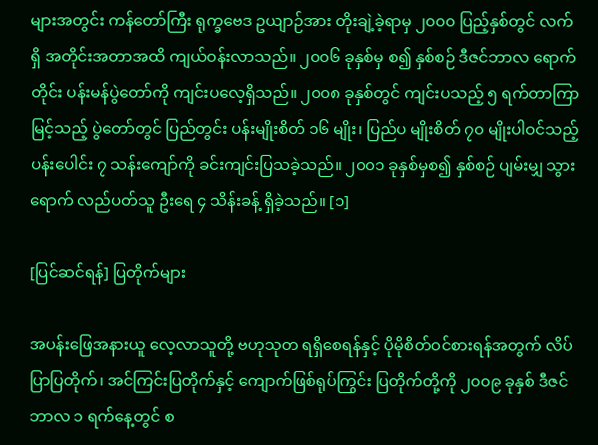များအတွင်း ကန်တော်ကြီး ရုက္ခဗေဒ ဥယျာဉ်အား တိုးချဲ့ခဲ့ရာမှ ၂၀၀၀ ပြည့်နှစ်တွင် လက်ရှိ အတိုင်းအတာအထိ ကျယ်ဝန်းလာသည်။ ၂၀၀၆ ခုနှစ်မှ စ၍ နှစ်စဉ် ဒီဇင်ဘာလ ရောက်တိုင်း ပန်းမန်ပွဲတော်ကို ကျင်းပလေ့ရှိသည်။ ၂၀၀၈ ခုနှစ်တွင် ကျင်းပသည့် ၅ ရက်တာကြာမြင့်သည့် ပွဲတော်တွင် ပြည်တွင်း ပန်းမျိုးစိတ် ၁၆ မျိုး၊ ပြည်ပ မျိုးစိတ် ၇၀ မျိုးပါဝင်သည့် ပန်းပေါင်း ၇ သန်းကျော်ကို ခင်းကျင်းပြသခဲ့သည်။ ၂၀၀၁ ခုနှစ်မှစ၍ နှစ်စဉ် ပျမ်းမျှ သွားရောက် လည်ပတ်သူ ဦးရေ ၄ သိန်းခန့် ရှိခဲ့သည်။ [၁]

[ပြင်ဆင်ရန်] ပြတိုက်များ

အပန်းဖြေအနားယူ လေ့လာသူတို့ ဗဟုသုတ ရရှိစေရန်နှင့် ပိုမိုစိတ်ဝင်စားရန်အတွက် လိပ်ပြာပြတိုက်၊ အင်ကြင်းပြတိုက်နှင့် ကျောက်ဖြစ်ရုပ်ကြွင်း ပြတိုက်တို့ကို ၂၀၀၉ ခုနှစ် ဒီဇင်ဘာလ ၁ ရက်နေ့တွင် စ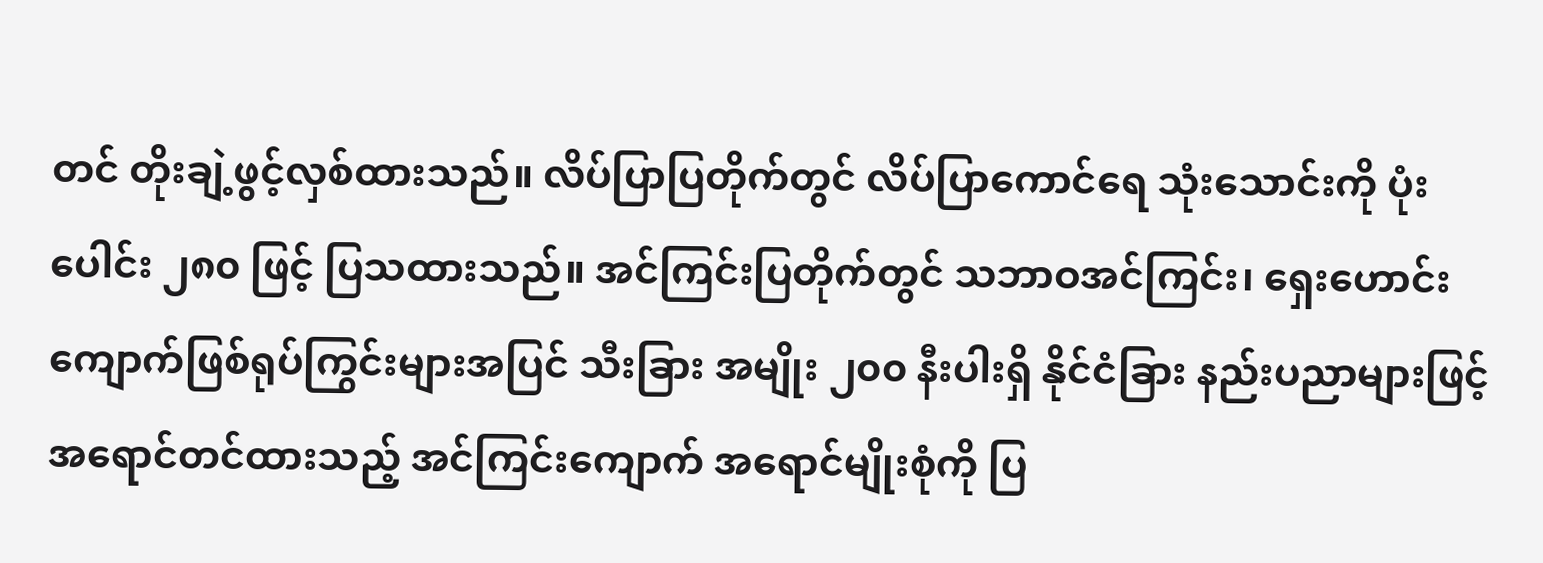တင် တိုးချဲ့ဖွင့်လှစ်ထားသည်။ လိပ်ပြာပြတိုက်တွင် လိပ်ပြာကောင်ရေ သုံးသောင်းကို ပုံးပေါင်း ၂၈၀ ဖြင့် ပြသထားသည်။ အင်ကြင်းပြတိုက်တွင် သဘာဝအင်ကြင်း၊ ရှေးဟောင်း ကျောက်ဖြစ်ရုပ်ကြွင်းများအပြင် သီးခြား အမျိုး ၂၀၀ နီးပါးရှိ နိုင်ငံခြား နည်းပညာများဖြင့် အရောင်တင်ထားသည့် အင်ကြင်းကျောက် အရောင်မျိုးစုံကို ပြ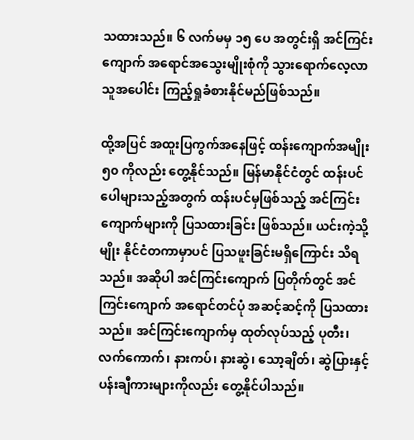သထားသည်။ ၆ လက်မမှ ၁၅ ပေ အတွင်းရှိ အင်ကြင်းကျောက် အရောင်အသွေးမျိုးစုံကို သွားရောက်လေ့လာသူအပေါင်း ကြည့်ရှုခံစားနိုင်မည်ဖြစ်သည်။

ထို့အပြင် အထူးပြကွက်အနေဖြင့် ထန်းကျောက်အမျိုး ၅၀ ကိုလည်း တွေ့နိုင်သည်။ မြန်မာနိုင်ငံတွင် ထန်းပင်ပေါများသည့်အတွက် ထန်းပင်မှဖြစ်သည့် အင်ကြင်းကျောက်များကို ပြသထားခြင်း ဖြစ်သည်။ ယင်းကဲ့သို့မျိုး နိုင်ငံတကာမှာပင် ပြသဖူးခြင်းမရှိကြောင်း သိရသည်။ အဆိုပါ အင်ကြင်းကျောက် ပြတိုက်တွင် အင်ကြင်းကျောက် အရောင်တင်ပုံ အဆင့်ဆင့်ကို ပြသထားသည်။ အင်ကြင်းကျောက်မှ ထုတ်လုပ်သည့် ပုတီး၊ လက်ကောက်၊ နားကပ်၊ နားဆွဲ၊ သော့ချိတ်၊ ဆွဲပြားနှင့် ပန်းချီကားများကိုလည်း တွေ့နိုင်ပါသည်။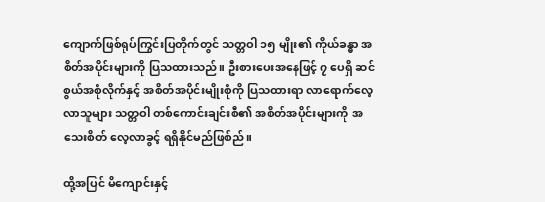ကျောက်ဖြစ်ရုပ်ကြွင်းပြတိုက်တွင် သတ္တဝါ ၁၅ မျိုး၏ ကိုယ်ခန္ဓာ အစိတ်အပိုင်းများကို ပြသထားသည်။ ဦးစားပေးအနေဖြင့် ၇ ပေရှိ ဆင်စွယ်အစုံလိုက်နှင့် အစိတ်အပိုင်းမျိုးစုံကို ပြသထားရာ လာရောက်လေ့လာသူများ သတ္တဝါ တစ်ကောင်းချင်းစီ၏ အစိတ်အပိုင်းများကို အသေးစိတ် လေ့လာခွင့် ရရှိနိုင်မည်ဖြစ်ည်။

ထို့အပြင် မိကျောင်းနှင့်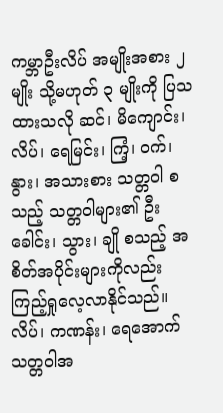ကမ္ဘာဦးလိပ် အမျိုးအစား ၂ မျိုး သို့မဟုတ် ၃ မျိုးကို ပြသထားသလို ဆင်၊ မိကျောင်း၊ လိပ်၊ ရေမြင်း၊ ကြံ့၊ ဝက်၊ နွား၊ အသားစား သတ္တဝါ စသည့် သတ္တဝါများ၏ ဦးခေါင်း၊ သွား၊ ချို စသည့် အစိတ်အပိုင်းများကိုလည်း ကြည့်ရှုလေ့လာနိုင်သည်။ လိပ်၊ ကဏန်း၊ ရေအောက် သတ္တဝါအ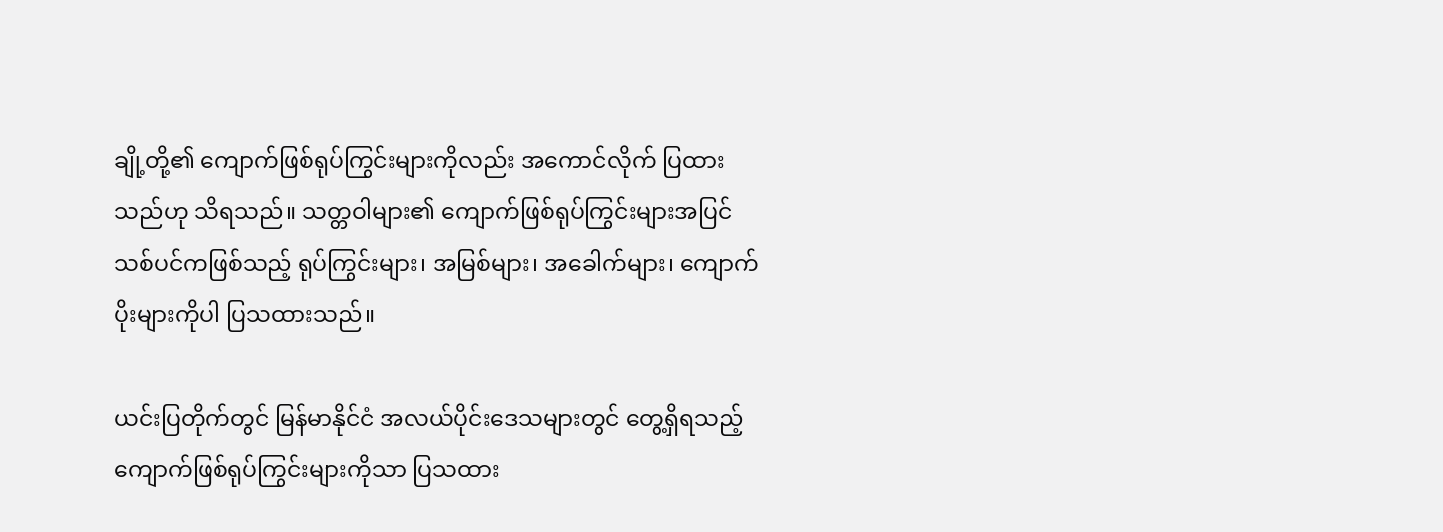ချို့တို့၏ ကျောက်ဖြစ်ရုပ်ကြွင်းများကိုလည်း အကောင်လိုက် ပြထားသည်ဟု သိရသည်။ သတ္တဝါများ၏ ကျောက်ဖြစ်ရုပ်ကြွင်းများအပြင် သစ်ပင်ကဖြစ်သည့် ရုပ်ကြွင်းများ၊ အမြစ်များ၊ အခေါက်များ၊ ကျောက်ပိုးများကိုပါ ပြသထားသည်။

ယင်းပြတိုက်တွင် မြန်မာနိုင်ငံ အလယ်ပိုင်းဒေသများတွင် တွေ့ရှိရသည့် ကျောက်ဖြစ်ရုပ်ကြွင်းများကိုသာ ပြသထား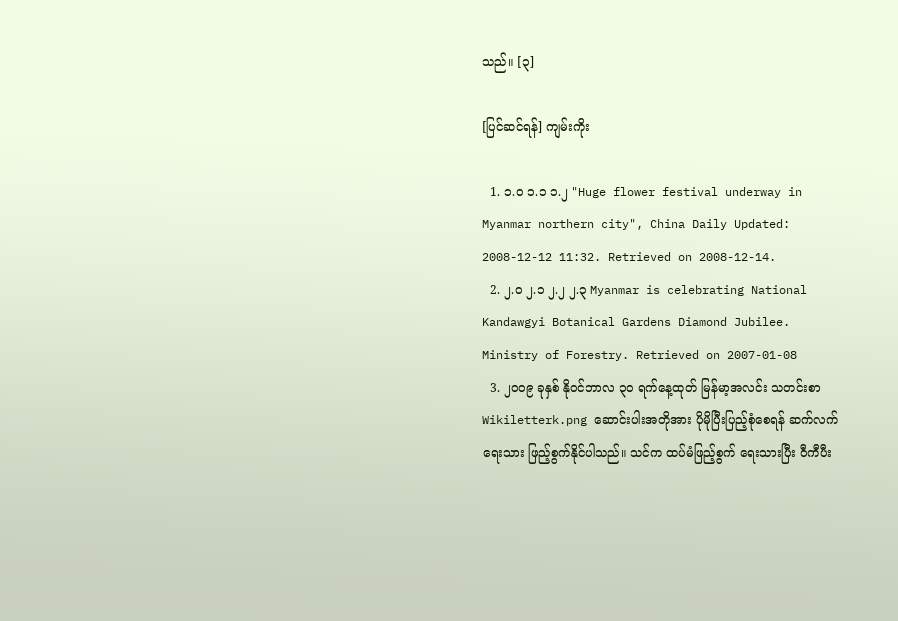သည်။ [၃]

[ပြင်ဆင်ရန်] ကျမ်းကိုး

  1. ၁.၀ ၁.၁ ၁.၂ "Huge flower festival underway in Myanmar northern city", China Daily Updated: 2008-12-12 11:32. Retrieved on 2008-12-14.
  2. ၂.၀ ၂.၁ ၂.၂ ၂.၃ Myanmar is celebrating National Kandawgyi Botanical Gardens Diamond Jubilee. Ministry of Forestry. Retrieved on 2007-01-08
  3. ၂၀၀၉ ခုနှစ် နိုဝင်ဘာလ ၃၀ ရက်နေ့ထုတ် မြန်မာ့အလင်း သတင်းစာ
Wikiletterk.png ဆောင်းပါးအတိုအား ပိုမိုပြီးပြည့်စုံစေရန် ဆက်လက်ရေးသား ဖြည့်စွက်နိုင်ပါသည်။ သင်က ထပ်မံဖြည့်စွက် ရေးသားပြီး ဝီကီပီး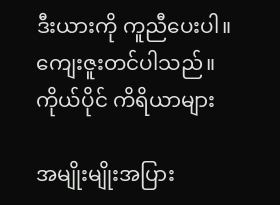ဒီးယားကို ကူညီပေးပါ။ ကျေးဇူးတင်ပါသည်။
ကိုယ်ပိုင် ကိရိယာများ

အမျိုးမျိုးအပြား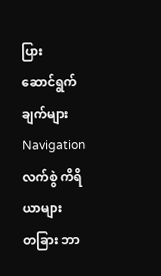ပြား
ဆောင်ရွက်ချက်များ
Navigation
လက်စွဲ ကိရိယာများ
တခြား ဘာ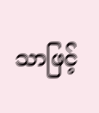သာဖြင့်